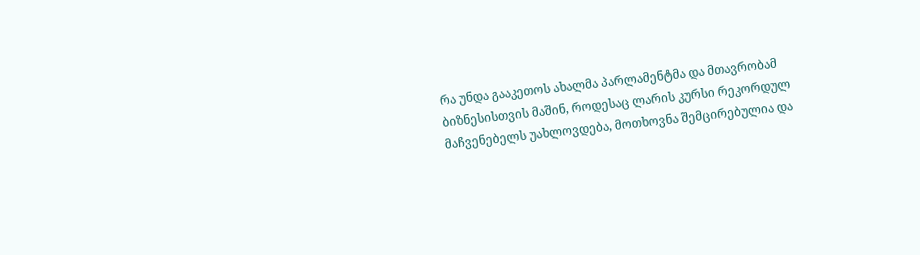რა უნდა გააკეთოს ახალმა პარლამენტმა და მთავრობამ ბიზნესისთვის მაშინ, როდესაც ლარის კურსი რეკორდულ მაჩვენებელს უახლოვდება, მოთხოვნა შემცირებულია და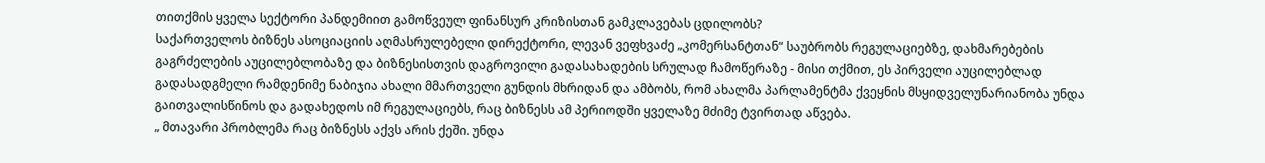თითქმის ყველა სექტორი პანდემიით გამოწვეულ ფინანსურ კრიზისთან გამკლავებას ცდილობს?
საქართველოს ბიზნეს ასოციაციის აღმასრულებელი დირექტორი, ლევან ვეფხვაძე „კომერსანტთან“ საუბრობს რეგულაციებზე, დახმარებების გაგრძელების აუცილებლობაზე და ბიზნესისთვის დაგროვილი გადასახადების სრულად ჩამოწერაზე - მისი თქმით, ეს პირველი აუცილებლად გადასადგმელი რამდენიმე ნაბიჯია ახალი მმართველი გუნდის მხრიდან და ამბობს, რომ ახალმა პარლამენტმა ქვეყნის მსყიდველუნარიანობა უნდა გაითვალისწინოს და გადახედოს იმ რეგულაციებს, რაც ბიზნესს ამ პერიოდში ყველაზე მძიმე ტვირთად აწვება.
„ მთავარი პრობლემა რაც ბიზნესს აქვს არის ქეში. უნდა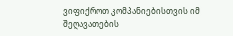ვიფიქროთ კომპანიებისთვის იმ შეღავათების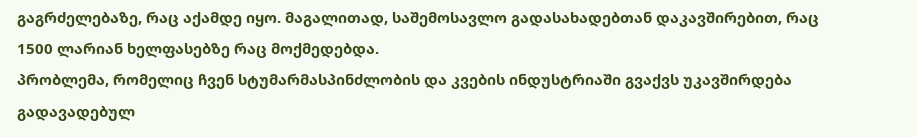გაგრძელებაზე, რაც აქამდე იყო. მაგალითად, საშემოსავლო გადასახადებთან დაკავშირებით, რაც 1500 ლარიან ხელფასებზე რაც მოქმედებდა.
პრობლემა, რომელიც ჩვენ სტუმარმასპინძლობის და კვების ინდუსტრიაში გვაქვს უკავშირდება გადავადებულ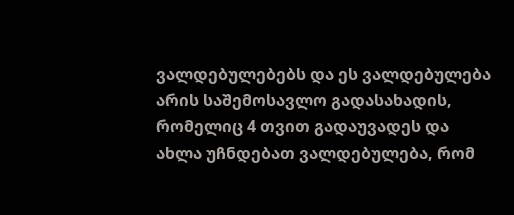ვალდებულებებს და ეს ვალდებულება არის საშემოსავლო გადასახადის, რომელიც 4 თვით გადაუვადეს და ახლა უჩნდებათ ვალდებულება, რომ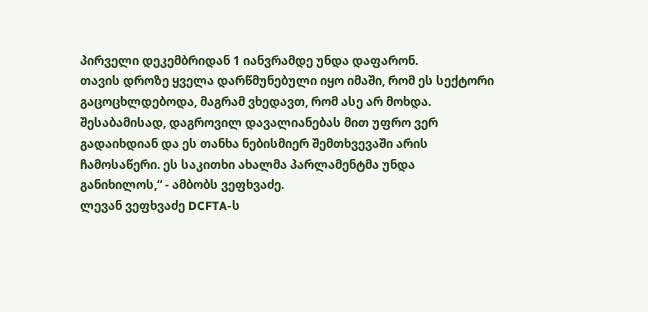პირველი დეკემბრიდან 1 იანვრამდე უნდა დაფარონ.
თავის დროზე ყველა დარწმუნებული იყო იმაში, რომ ეს სექტორი გაცოცხლდებოდა, მაგრამ ვხედავთ, რომ ასე არ მოხდა. შესაბამისად, დაგროვილ დავალიანებას მით უფრო ვერ გადაიხდიან და ეს თანხა ნებისმიერ შემთხვევაში არის ჩამოსაწერი. ეს საკითხი ახალმა პარლამენტმა უნდა განიხილოს,“ - ამბობს ვეფხვაძე.
ლევან ვეფხვაძე DCFTA-ს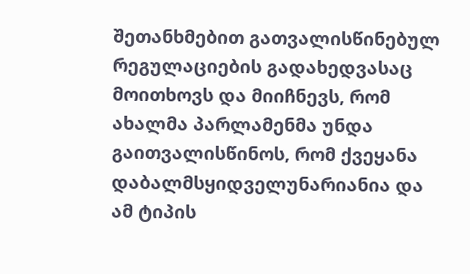შეთანხმებით გათვალისწინებულ რეგულაციების გადახედვასაც მოითხოვს და მიიჩნევს, რომ ახალმა პარლამენმა უნდა გაითვალისწინოს, რომ ქვეყანა დაბალმსყიდველუნარიანია და ამ ტიპის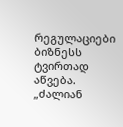რეგულაციები ბიზნესს ტვირთად აწვება.
„ძალიან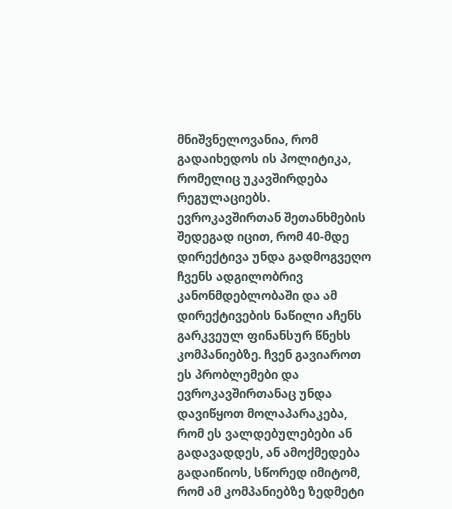მნიშვნელოვანია, რომ გადაიხედოს ის პოლიტიკა, რომელიც უკავშირდება რეგულაციებს. ევროკავშირთან შეთანხმების შედეგად იცით, რომ 40-მდე დირექტივა უნდა გადმოგვეღო ჩვენს ადგილობრივ კანონმდებლობაში და ამ დირექტივების ნაწილი აჩენს გარკვეულ ფინანსურ წნეხს კომპანიებზე. ჩვენ გავიაროთ ეს პრობლემები და ევროკავშირთანაც უნდა დავიწყოთ მოლაპარაკება, რომ ეს ვალდებულებები ან გადავადდეს, ან ამოქმედება გადაიწიოს, სწორედ იმიტომ, რომ ამ კომპანიებზე ზედმეტი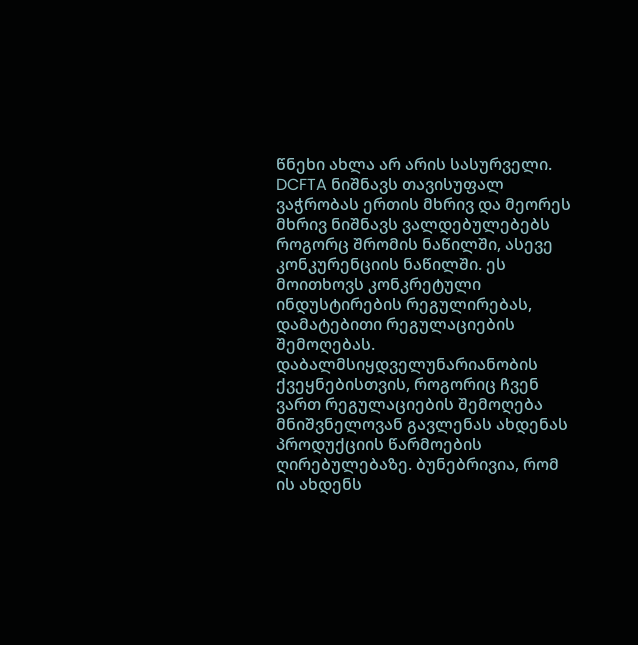წნეხი ახლა არ არის სასურველი.
DCFTA ნიშნავს თავისუფალ ვაჭრობას ერთის მხრივ და მეორეს მხრივ ნიშნავს ვალდებულებებს როგორც შრომის ნაწილში, ასევე კონკურენციის ნაწილში. ეს მოითხოვს კონკრეტული ინდუსტირების რეგულირებას, დამატებითი რეგულაციების შემოღებას.
დაბალმსიყდველუნარიანობის ქვეყნებისთვის, როგორიც ჩვენ ვართ რეგულაციების შემოღება მნიშვნელოვან გავლენას ახდენას პროდუქციის წარმოების ღირებულებაზე. ბუნებრივია, რომ ის ახდენს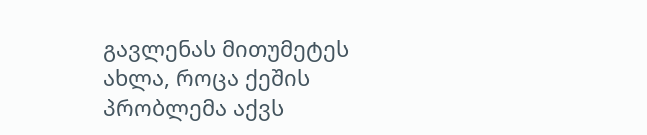გავლენას მითუმეტეს ახლა, როცა ქეშის პრობლემა აქვს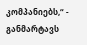კომპანიებს,“ - განმარტავს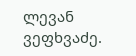ლევან ვეფხვაძე.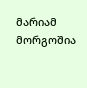მარიამ მორგოშია